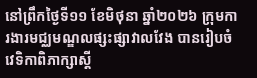នៅព្រឹកថ្ងៃទី១១ ខែមិថុនា ឆ្នាំ២០២៦ ក្រុមការងារមជ្ឈមណ្ឌលផ្សះផ្សាវាលវែង បានរៀបចំវេទិកាពិភាក្សាស្ដី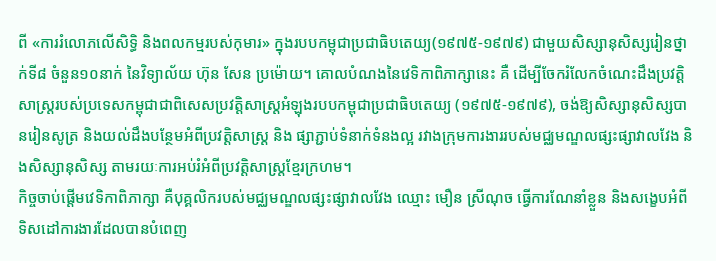ពី «ការរំលោភលើសិទ្ធិ និងពលកម្មរបស់កុមារ» ក្នុងរបបកម្ពុជាប្រជាធិបតេយ្យ(១៩៧៥-១៩៧៩) ជាមួយសិស្សានុសិស្សរៀនថ្នាក់ទី៨ ចំនួន១០នាក់ នៃវិទ្យាល័យ ហ៊ុន សែន ប្រម៉ោយ។ គោលបំណងនៃវេទិកាពិភាក្សានេះ គឺ ដើម្បីចែករំលែកចំណេះដឹងប្រវត្តិសាស្រ្តរបស់ប្រទេសកម្ពុជាជាពិសេសប្រវត្តិសាស្រ្តអំឡុងរបបកម្ពុជាប្រជាធិបតេយ្យ (១៩៧៥-១៩៧៩), ចង់ឱ្យសិស្សានុសិស្សបានរៀនសូត្រ និងយល់ដឹងបន្ថែមអំពីប្រវត្តិសាស្រ្ត និង ផ្សាភ្ជាប់ទំនាក់ទំនងល្អ រវាងក្រុមការងាររបស់មជ្ឈមណ្ឌលផ្សះផ្សាវាលវែង និងសិស្សានុសិស្ស តាមរយៈការអប់រំអំពីប្រវត្តិសាស្រ្តខ្មែរក្រហម។
កិច្ចចាប់ផ្តើមវេទិកាពិភាក្សា គឺបុគ្គលិករបស់មជ្ឈមណ្ឌលផ្សះផ្សាវាលវែង ឈ្មោះ មឿន ស្រីណុច ធ្វើការណែនាំខ្លួន និងសង្ខេបអំពីទិសដៅការងារដែលបានបំពេញ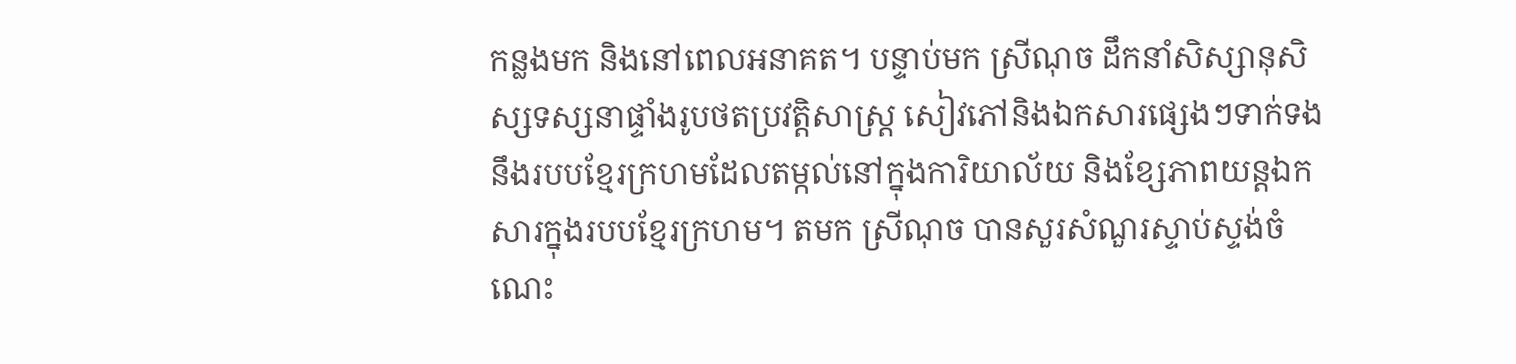កន្លងមក និងនៅពេលអនាគត។ បន្ទាប់មក ស្រីណុច ដឹកនាំសិស្សានុសិស្សទស្សនាផ្ទាំងរូបថតប្រវត្តិសាស្រ្ត សៀវភៅនិងឯកសារផ្សេងៗទាក់ទងនឹងរបបខ្មែរក្រហមដែលតម្កល់នៅក្នុងការិយាល័យ និងខ្សែភាពយន្តឯកសារក្នុងរបបខ្មែរក្រហម។ តមក ស្រីណុច បានសួរសំណួរស្ទាប់ស្ទង់ចំណេះ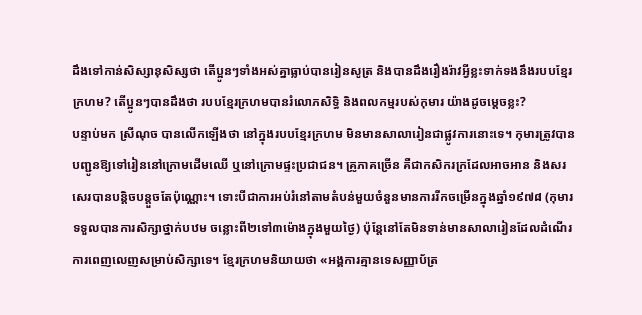ដឹងទៅកាន់សិស្សានុសិស្សថា តើប្អូនៗទាំងអស់គ្នាធ្លាប់បានរៀនសូត្រ និងបានដឹងរឿងរ៉ាវអ្វីខ្លះទាក់ទងនឹងរបបខ្មែរក្រហម? តើប្អូនៗបានដឹងថា របបខ្មែរក្រហមបានរំលោភសិទ្ធិ និងពលកម្មរបស់កុមារ យ៉ាងដូចម្ដេចខ្លះ?
បន្ទាប់មក ស្រីណុច បានលើកឡើងថា នៅក្នុងរបបខ្មែរក្រហម មិនមានសាលារៀនជាផ្លូវការនោះទេ។ កុមារត្រូវបានបញ្ជូនឱ្យទៅរៀននៅក្រោមដើមឈើ ឬនៅក្រោមផ្ទះប្រជាជន។ គ្រូភាគច្រើន គឺជាកសិករក្រដែលអាចអាន និងសរសេរបានបន្តិចបន្តួចតែប៉ុណ្ណោះ។ ទោះបីជាការអប់រំនៅតាមតំបន់មួយចំនួនមានការរីកចម្រើនក្នុងឆ្នាំ១៩៧៨ (កុមារទទួលបានការសិក្សាថ្នាក់បឋម ចន្លោះពី២ទៅ៣ម៉ោងក្នុងមួយថ្ងៃ) ប៉ុន្តែនៅតែមិនទាន់មានសាលារៀនដែលដំណើរការពេញលេញសម្រាប់សិក្សាទេ។ ខ្មែរក្រហមនិយាយថា «អង្គការគ្មានទេសញ្ញាប័ត្រ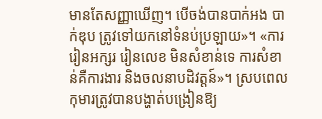មានតែសញ្ញាឃើញ។ បើចង់បានបាក់អង បាក់ឌុប ត្រូវទៅយកនៅទំនប់ប្រឡាយ»។ «ការរៀនអក្សរ រៀនលេខ មិនសំខាន់ទេ ការសំខាន់គឺការងារ និងចលនាបដិវត្តន៍»។ ស្របពេលកុមារត្រូវបានបង្ហាត់បង្រៀនឱ្យ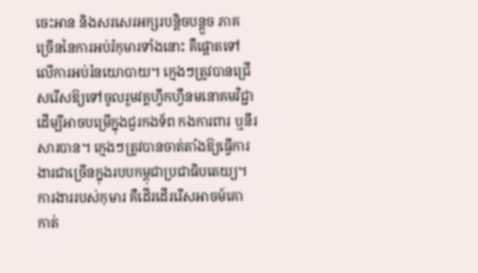ចេះអាន និងសរសេរអក្សរបន្តិចបន្តួច ភាគច្រើននៃការអប់រំកុមារទាំងនោះ គឺផ្ដោតទៅលើការអប់រំនយោបាយ។ ក្មេងៗត្រូវបានជ្រើសរើសឱ្យទៅចូលរួមវគ្គហ្វឹកហ្វឺនមនោគមវិជ្ជា ដើម្បីអាចបម្រើក្នុងជួរកងទ័ព កងការពារ ឬនីរសារបាន។ ក្មេងៗត្រូវបានចាត់តាំងឱ្យធ្វើការងារជាច្រើនក្នុងរបបកម្ពុជាប្រជាធិបតេយ្យ។ ការងាររបស់កុមារ គឺដើរដើររើសអាចម៍គោ កាត់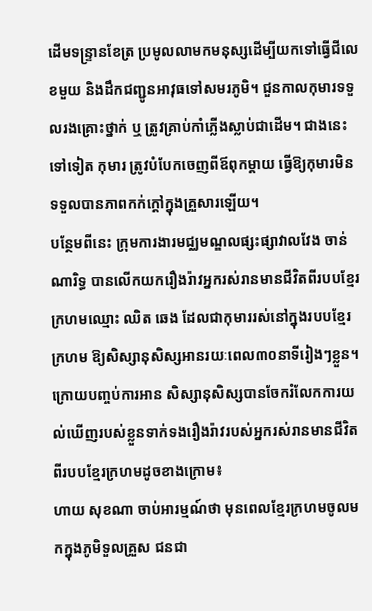ដើមទន្រ្ទានខែត្រ ប្រមូលលាមកមនុស្សដើម្បីយកទៅធ្វើជីលេខមួយ និងដឹកជញ្ជូនអាវុធទៅសមរភូមិ។ ជួនកាលកុមារទទួលរងគ្រោះថ្នាក់ ឬ ត្រូវគ្រាប់កាំភ្លើងស្លាប់ជាដើម។ ជាងនេះទៅទៀត កុមារ ត្រូវបំបែកចេញពីឪពុកម្ដាយ ធ្វើឱ្យកុមារមិនទទួលបានភាពកក់ក្ដៅក្នុងគ្រួសារឡើយ។
បន្ថែមពីនេះ ក្រុមការងារមជ្ឈមណ្ឌលផ្សះផ្សាវាលវែង ចាន់ ណារិទ្ធ បានលើកយករឿងរ៉ាវអ្នករស់រានមានជីវិតពីរបបខ្មែរក្រហមឈ្មោះ ឈិត ឆេង ដែលជាកុមាររស់នៅក្នុងរបបខ្មែរក្រហម ឱ្យសិស្សានុសិស្សអានរយៈពេល៣០នាទីរៀងៗខ្លួន។ ក្រោយបញ្ចប់ការអាន សិស្សានុសិស្សបានចែករំលែកការយល់ឃើញរបស់ខ្លួនទាក់ទងរឿងរ៉ាវរបស់អ្នករស់រានមានជីវិតពីរបបខ្មែរក្រហមដូចខាងក្រោម៖
ហាយ សុខណា ចាប់អារម្មណ៍ថា មុនពេលខ្មែរក្រហមចូលមកក្នុងភូមិទួលគ្រួស ជនជា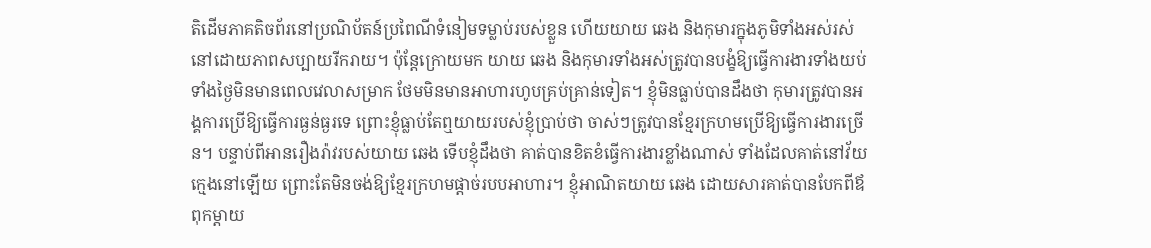តិដើមភាគតិចព័រនៅប្រណិប័តន៍ប្រពៃណីទំនៀមទម្លាប់របស់ខ្លួន ហើយយាយ ឆេង និងកុមារក្នុងភូមិទាំងអស់រស់នៅដោយភាពសប្បាយរីករាយ។ ប៉ុន្តែក្រោយមក យាយ ឆេង និងកុមារទាំងអស់ត្រូវបានបង្ខំឱ្យធ្វើការងារទាំងយប់ទាំងថ្ងៃមិនមានពេលវេលាសម្រាក ថែមមិនមានអាហារហូបគ្រប់គ្រាន់ទៀត។ ខ្ញុំមិនធ្លាប់បានដឹងថា កុមារត្រូវបានអង្គការប្រើឱ្យធ្វើការធ្ងន់ធ្ងរទេ ព្រោះខ្ញុំធ្លាប់តែឮយាយរបស់ខ្ញុំប្រាប់ថា ចាស់ៗត្រូវបានខ្មែរក្រហមប្រើឱ្យធ្វើការងារច្រើន។ បន្ទាប់ពីអានរឿងរ៉ាវរបស់យាយ ឆេង ទើបខ្ញុំដឹងថា គាត់បានខិតខំធ្វើការងារខ្លាំងណាស់ ទាំងដែលគាត់នៅវ័យក្មេងនៅឡើយ ព្រោះតែមិនចង់ឱ្យខ្មែរក្រហមផ្ដាច់របបអាហារ។ ខ្ញុំអាណិតយាយ ឆេង ដោយសារគាត់បានបែកពីឪពុកម្ដាយ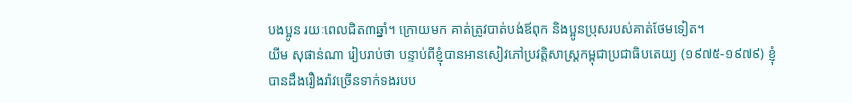បងប្អូន រយៈពេលជិត៣ឆ្នាំ។ ក្រោយមក គាត់ត្រូវបាត់បង់ឪពុក និងប្អូនប្រុសរបស់គាត់ថែមទៀត។
យីម សុផាន់ណា រៀបរាប់ថា បន្ទាប់ពីខ្ញុំបានអានសៀវភៅប្រវត្តិសាស្រ្តកម្ពុជាប្រជាធិបតេយ្យ (១៩៧៥-១៩៧៩) ខ្ញុំបានដឹងរឿងរ៉ាវច្រើនទាក់ទងរបប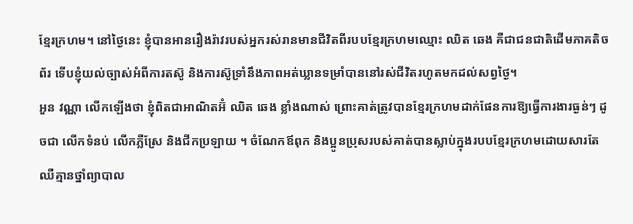ខ្មែរក្រហម។ នៅថ្ងៃនេះ ខ្ញុំបានអានរឿងរ៉ាវរបស់អ្នករស់រានមានជីវិតពីរបបខ្មែរក្រហមឈ្មោះ ឈិត ឆេង គឺជាជនជាតិដើមភាគតិចព័រ ទើបខ្ញុំយល់ច្បាស់អំពីការតស៊ូ និងការស៊ូទ្រាំនឹងភាពអត់ឃ្លានទម្រាំបាននៅរស់ជីវិតរហូតមកដល់សព្វថ្ងៃ។
អួន វណ្ណា លើកឡើងថា ខ្ញុំពិតជាអាណិតអ៊ំ ឈិត ឆេង ខ្លាំងណាស់ ព្រោះគាត់ត្រូវបានខ្មែរក្រហមដាក់ផែនការឱ្យធ្វើការងារធ្ងន់ៗ ដូចជា លើកទំនប់ លើកភ្លឺស្រែ និងជីកប្រឡាយ ។ ចំណែកឪពុក និងប្អូនប្រុសរបស់គាត់បានស្លាប់ក្នុងរបបខ្មែរក្រហមដោយសារតែឈឺគ្មានថ្នាំព្យាបាល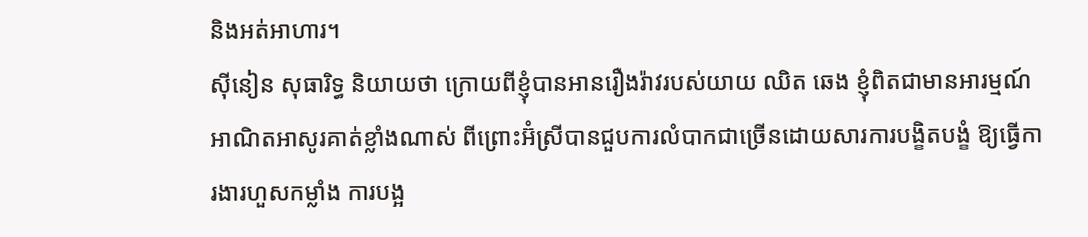និងអត់អាហារ។
ស៊ីនៀន សុធារិទ្ធ និយាយថា ក្រោយពីខ្ញុំបានអានរឿងរ៉ាវរបស់យាយ ឈិត ឆេង ខ្ញុំពិតជាមានអារម្មណ៍អាណិតអាសូរគាត់ខ្លាំងណាស់ ពីព្រោះអ៊ំស្រីបានជួបការលំបាកជាច្រើនដោយសារការបង្ខិតបង្ខំ ឱ្យធ្វើការងារហួសកម្លាំង ការបង្អ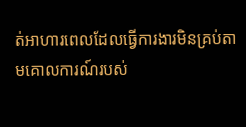ត់អាហារពេលដែលធ្វើការងារមិនគ្រប់តាមគោលការណ៍របស់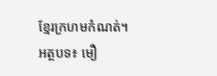ខ្មែរក្រហមកំណត់។
អត្ថបទ៖ មឿ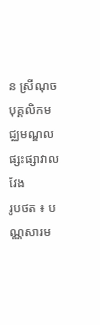ន ស្រីណុច បុគ្គលិកមជ្ឈមណ្ឌលផ្សះផ្សាវាលវែង
រូបថត ៖ បណ្ណសារម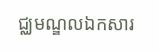ជ្ឈមណ្ឌលឯកសារ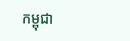កម្ពុជា